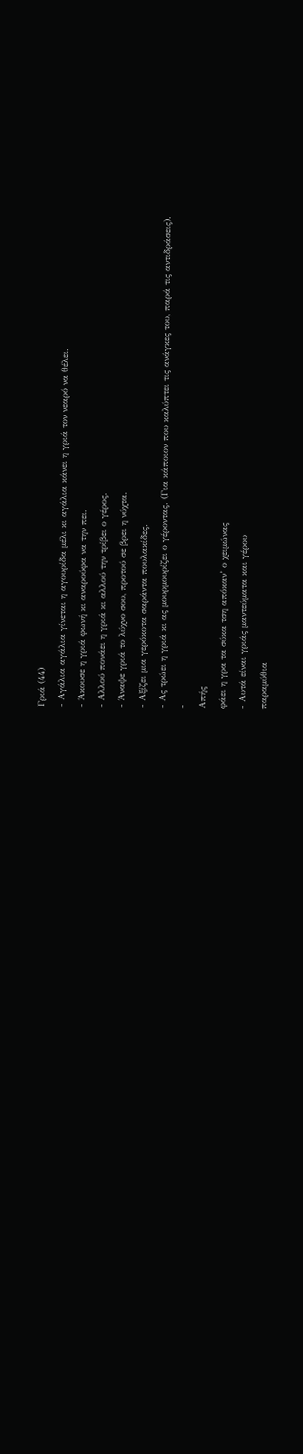Γριά (44)
- Αγάλια αγάλια γίνεται η αγουρίδα μέλι κι αγάλια κάνει η γριά τον νεαρό να θέλει.
- Άκουσε η γριά φωνή κι αναρούφα να την πει.
- Αλλού πονάει η γριά κι αλλού την τρίβει ο γέρος.
- Άναψε γριά το λύχνο σου, προτού σε βρει η νύχτα.
- Αξίζει μια γερόκοτα σαράντα πουλακίδες.
- Ας τρώει η γριά κι ας μουρμουρίζει ο γέροντας. (Για κάποιον που καλύπτει τις ανάγκες του, παρά τις αντιδράσεις).
-
Απής
φάει η γρα τα σύκα τση απόκαν’ ο χειμώνας
- Αυτά είναι γριάς μαντεύματα και γέρου
παραμύθια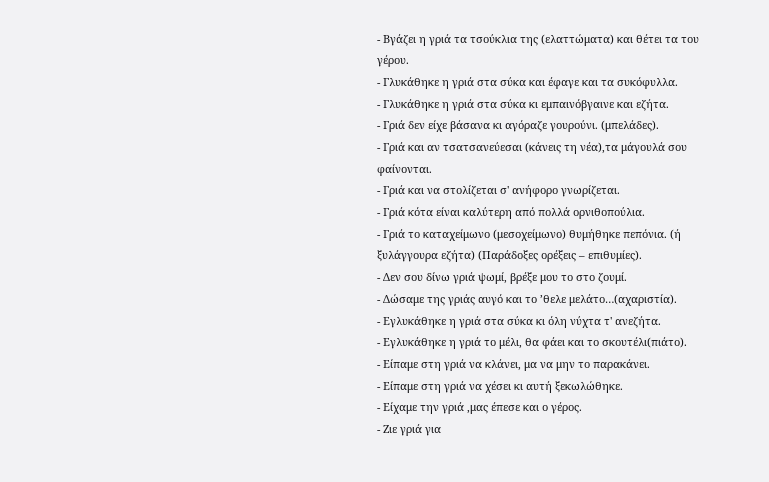- Βγάζει η γριά τα τσούκλια της (ελαττώματα) και θέτει τα του γέρου.
- Γλυκάθηκε η γριά στα σύκα και έφαγε και τα συκόφυλλα.
- Γλυκάθηκε η γριά στα σύκα κι εμπαινόβγαινε και εζήτα.
- Γριά δεν είχε βάσανα κι αγόραζε γουρούνι. (μπελάδες).
- Γριά και αν τσατσανεύεσαι (κάνεις τη νέα),τα μάγουλά σου φαίνονται.
- Γριά και να στολίζεται σ' ανήφορο γνωρίζεται.
- Γριά κότα είναι καλύτερη από πολλά ορνιθοπούλια.
- Γριά το καταχείμωνο (μεσοχείμωνο) θυμήθηκε πεπόνια. (ή ξυλάγγουρα εζήτα) (Παράδοξες ορέξεις – επιθυμίες).
- Δεν σου δίνω γριά ψωμί, βρέξε μου το στο ζουμί.
- Δώσαμε της γριάς αυγό και το ’θελε μελάτο…(αχαριστία).
- Εγλυκάθηκε η γριά στα σύκα κι όλη νύχτα τ' ανεζήτα.
- Εγλυκάθηκε η γριά το μέλι, θα φάει και το σκουτέλι(πιάτο).
- Είπαμε στη γριά να κλάνει, μα να μην το παρακάνει.
- Είπαμε στη γριά να χέσει κι αυτή ξεκωλώθηκε.
- Είχαμε την γριά ,μας έπεσε και ο γέρος.
- Ζιε γριά για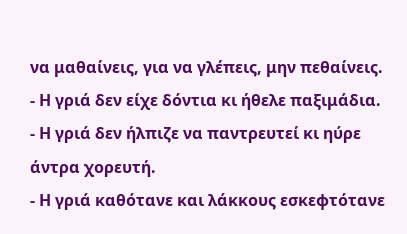να μαθαίνεις, για να γλέπεις, μην πεθαίνεις.
- Η γριά δεν είχε δόντια κι ήθελε παξιμάδια.
- Η γριά δεν ήλπιζε να παντρευτεί κι ηύρε άντρα χορευτή.
- Η γριά καθότανε και λάκκους εσκεφτότανε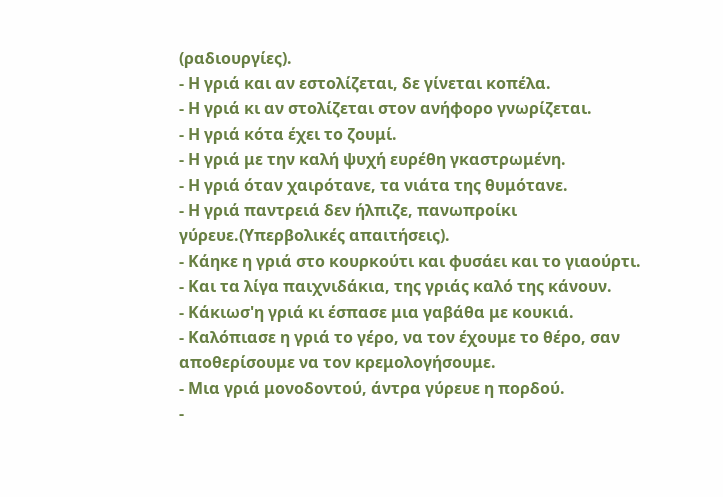(ραδιουργίες).
- Η γριά και αν εστολίζεται, δε γίνεται κοπέλα.
- Η γριά κι αν στολίζεται στον ανήφορο γνωρίζεται.
- Η γριά κότα έχει το ζουμί.
- Η γριά με την καλή ψυχή ευρέθη γκαστρωμένη.
- Η γριά όταν χαιρότανε, τα νιάτα της θυμότανε.
- Η γριά παντρειά δεν ήλπιζε, πανωπροίκι γύρευε.(Υπερβολικές απαιτήσεις).
- Κάηκε η γριά στο κουρκούτι και φυσάει και το γιαούρτι.
- Και τα λίγα παιχνιδάκια, της γριάς καλό της κάνουν.
- Κάκιωσ'η γριά κι έσπασε μια γαβάθα με κουκιά.
- Καλόπιασε η γριά το γέρο, να τον έχουμε το θέρο, σαν αποθερίσουμε να τον κρεμολογήσουμε.
- Μια γριά μονοδοντού, άντρα γύρευε η πορδού.
-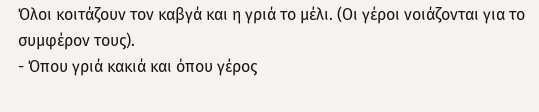Όλοι κοιτάζουν τον καβγά και η γριά το μέλι. (Οι γέροι νοιάζονται για το συμφέρον τους).
- Όπου γριά κακιά και όπου γέρος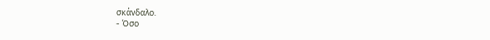σκάνδαλο.
- Όσο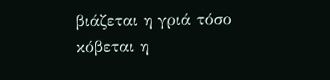βιάζεται η γριά τόσο κόβεται η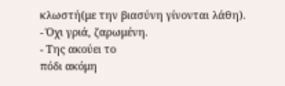κλωστή(με την βιασύνη γίνονται λάθη).
- Όχι γριά, ζαρωμένη.
- Της ακούει το
πόδι ακόμη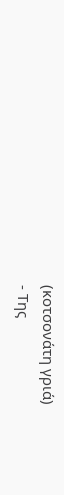(κοτσονάτη γριά)
- Της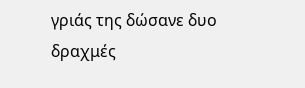γριάς της δώσανε δυο δραχμές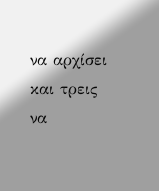να αρχίσει και τρεις να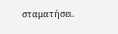σταματήσει.